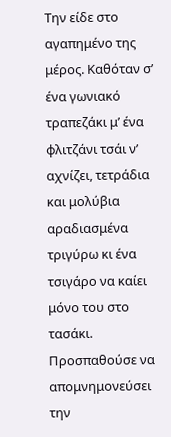Την είδε στο αγαπημένο της μέρος. Καθόταν σ’ ένα γωνιακό τραπεζάκι μ’ ένα φλιτζάνι τσάι ν’ αχνίζει, τετράδια και μολύβια αραδιασμένα τριγύρω κι ένα τσιγάρο να καίει μόνο του στο τασάκι. Προσπαθούσε να απομνημονεύσει την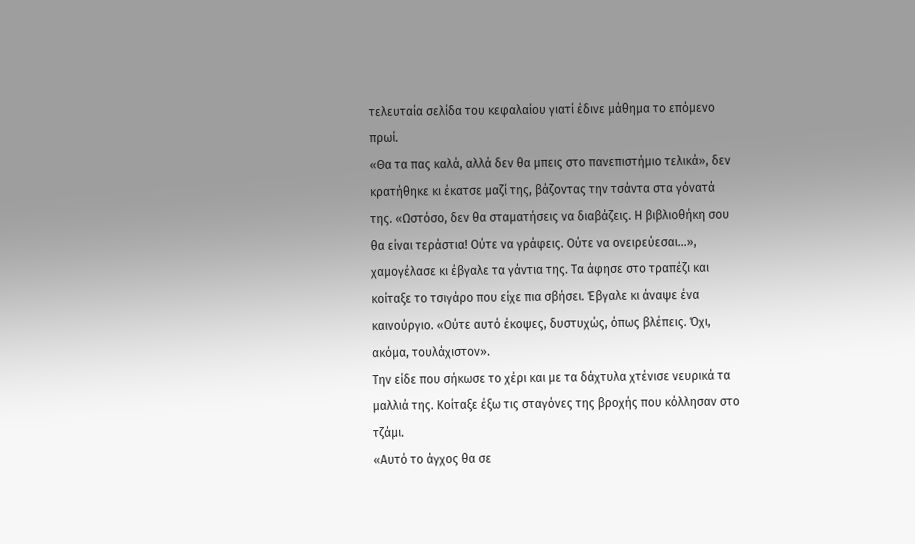τελευταία σελίδα του κεφαλαίου γιατί έδινε μάθημα το επόμενο πρωί.
«Θα τα πας καλά, αλλά δεν θα μπεις στο πανεπιστήμιο τελικά», δεν κρατήθηκε κι έκατσε μαζί της, βάζοντας την τσάντα στα γόνατά της. «Ωστόσο, δεν θα σταματήσεις να διαβάζεις. Η βιβλιοθήκη σου θα είναι τεράστια! Ούτε να γράφεις. Ούτε να ονειρεύεσαι…», χαμογέλασε κι έβγαλε τα γάντια της. Τα άφησε στο τραπέζι και κοίταξε το τσιγάρο που είχε πια σβήσει. Έβγαλε κι άναψε ένα καινούργιο. «Ούτε αυτό έκοψες, δυστυχώς, όπως βλέπεις. Όχι, ακόμα, τουλάχιστον».
Την είδε που σήκωσε το χέρι και με τα δάχτυλα χτένισε νευρικά τα μαλλιά της. Κοίταξε έξω τις σταγόνες της βροχής που κόλλησαν στο τζάμι.
«Αυτό το άγχος θα σε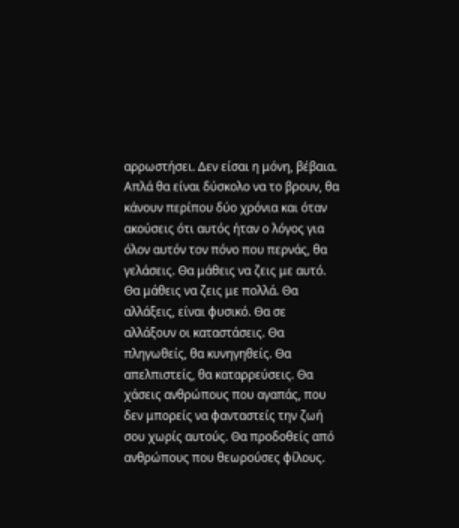αρρωστήσει. Δεν είσαι η μόνη, βέβαια. Απλά θα είναι δύσκολο να το βρουν, θα κάνουν περίπου δύο χρόνια και όταν ακούσεις ότι αυτός ήταν ο λόγος για όλον αυτόν τον πόνο που περνάς, θα γελάσεις. Θα μάθεις να ζεις με αυτό. Θα μάθεις να ζεις με πολλά. Θα αλλάξεις, είναι φυσικό. Θα σε αλλάξουν οι καταστάσεις. Θα πληγωθείς, θα κυνηγηθείς. Θα απελπιστείς, θα καταρρεύσεις. Θα χάσεις ανθρώπους που αγαπάς, που δεν μπορείς να φανταστείς την ζωή σου χωρίς αυτούς. Θα προδοθείς από ανθρώπους που θεωρούσες φίλους.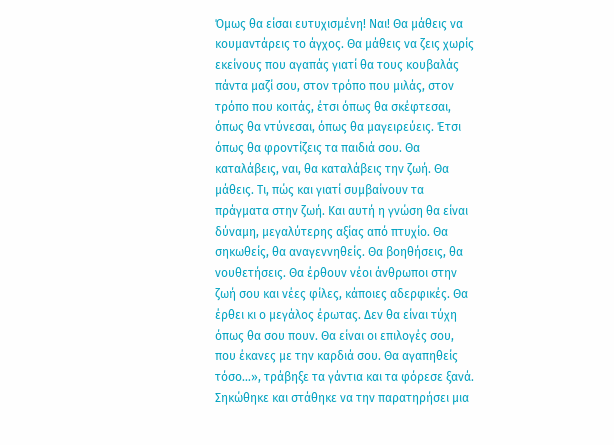Όμως θα είσαι ευτυχισμένη! Ναι! Θα μάθεις να κουμαντάρεις το άγχος. Θα μάθεις να ζεις χωρίς εκείνους που αγαπάς γιατί θα τους κουβαλάς πάντα μαζί σου, στον τρόπο που μιλάς, στον τρόπο που κοιτάς, έτσι όπως θα σκέφτεσαι, όπως θα ντύνεσαι, όπως θα μαγειρεύεις. Έτσι όπως θα φροντίζεις τα παιδιά σου. Θα καταλάβεις, ναι, θα καταλάβεις την ζωή. Θα μάθεις. Τι, πώς και γιατί συμβαίνουν τα πράγματα στην ζωή. Και αυτή η γνώση θα είναι δύναμη, μεγαλύτερης αξίας από πτυχίο. Θα σηκωθείς, θα αναγεννηθείς. Θα βοηθήσεις, θα νουθετήσεις. Θα έρθουν νέοι άνθρωποι στην ζωή σου και νέες φίλες, κάποιες αδερφικές. Θα έρθει κι ο μεγάλος έρωτας. Δεν θα είναι τύχη όπως θα σου πουν. Θα είναι οι επιλογές σου, που έκανες με την καρδιά σου. Θα αγαπηθείς τόσο…», τράβηξε τα γάντια και τα φόρεσε ξανά.
Σηκώθηκε και στάθηκε να την παρατηρήσει μια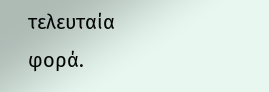τελευταία φορά.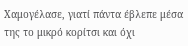Χαμογέλασε, γιατί πάντα έβλεπε μέσα της το μικρό κορίτσι και όχι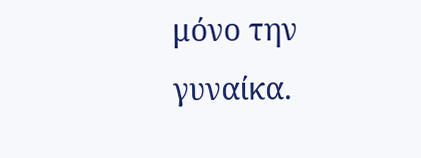μόνο την γυναίκα.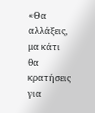«Θα αλλάξεις, μα κάτι θα κρατήσεις για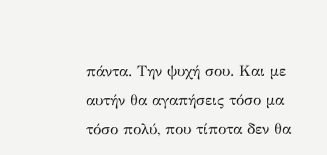πάντα. Την ψυχή σου. Και με αυτήν θα αγαπήσεις τόσο μα τόσο πολύ, που τίποτα δεν θα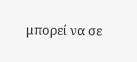μπορεί να σε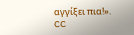αγγίξει πια!».
CC